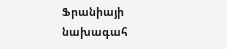Ֆրանիայի նախագահ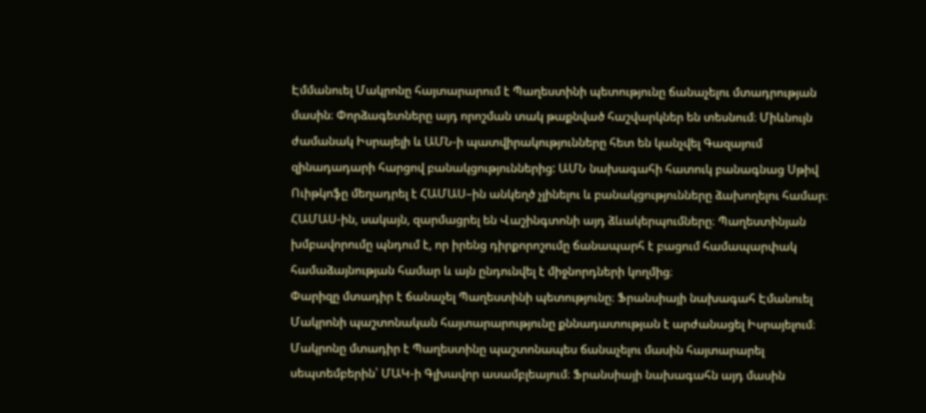Էմմանուել Մակրոնը հայտարարում է Պաղեստինի պետությունը ճանաչելու մտադրության մասին։ Փորձագետները այդ որոշման տակ թաքնված հաշվարկներ են տեսնում։ Միևնույն ժամանակ Իսրայելի և ԱՄՆ-ի պատվիրակությունները հետ են կանչվել Գազայում զինադադարի հարցով բանակցություններից: ԱՄՆ նախագահի հատուկ բանագնաց Սթիվ Ուիթկոֆը մեղադրել է ՀԱՄԱՍ–ին անկեղծ չլինելու և բանակցությունները ձախողելու համար։ ՀԱՄԱՍ-ին, սակայն, զարմացրել են Վաշինգտոնի այդ ձևակերպումները։ Պաղեստինյան խմբավորումը պնդում է, որ իրենց դիրքորոշումը ճանապարհ է բացում համապարփակ համաձայնության համար և այն ընդունվել է միջնորդների կողմից։
Փարիզը մտադիր է ճանաչել Պաղեստինի պետությունը։ Ֆրանսիայի նախագահ Էմանուել Մակրոնի պաշտոնական հայտարարությունը քննադատության է արժանացել Իսրայելում։ Մակրոնը մտադիր է Պաղեստինը պաշտոնապես ճանաչելու մասին հայտարարել սեպտեմբերին՝ ՄԱԿ-ի Գլխավոր ասամբլեայում։ Ֆրանսիայի նախագահն այդ մասին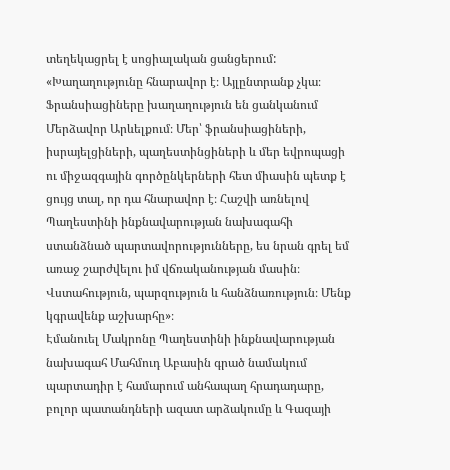տեղեկացրել է սոցիալական ցանցերում:
«Խաղաղությունը հնարավոր է։ Այլընտրանք չկա։ Ֆրանսիացիները խաղաղություն են ցանկանում Մերձավոր Արևելքում։ Մեր՝ ֆրանսիացիների, իսրայելցիների, պաղեստինցիների և մեր եվրոպացի ու միջազգային գործընկերների հետ միասին պետք է ցույց տալ, որ դա հնարավոր է։ Հաշվի առնելով Պաղեստինի ինքնավարության նախագահի ստանձնած պարտավորությունները, ես նրան գրել եմ առաջ շարժվելու իմ վճռականության մասին։ Վստահություն, պարզություն և հանձնառություն։ Մենք կգրավենք աշխարհը»։
Էմանուել Մակրոնը Պաղեստինի ինքնավարության նախագահ Մահմուդ Աբասին գրած նամակում պարտադիր է համարում անհապաղ հրադադարը, բոլոր պատանդների ազատ արձակումը և Գազայի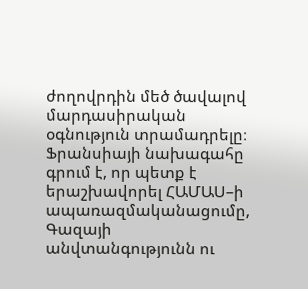ժողովրդին մեծ ծավալով մարդասիրական օգնություն տրամադրելը։ Ֆրանսիայի նախագահը գրում է, որ պետք է երաշխավորել ՀԱՄԱՍ–ի ապառազմականացումը, Գազայի անվտանգությունն ու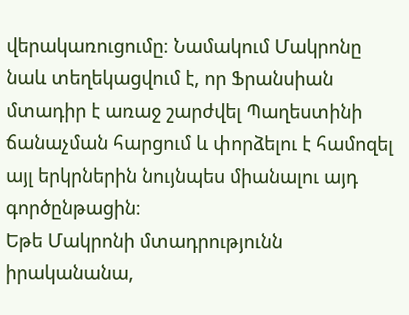վերակառուցումը։ Նամակում Մակրոնը նաև տեղեկացվում է, որ Ֆրանսիան մտադիր է առաջ շարժվել Պաղեստինի ճանաչման հարցում և փորձելու է համոզել այլ երկրներին նույնպես միանալու այդ գործընթացին։
Եթե Մակրոնի մտադրությունն իրականանա,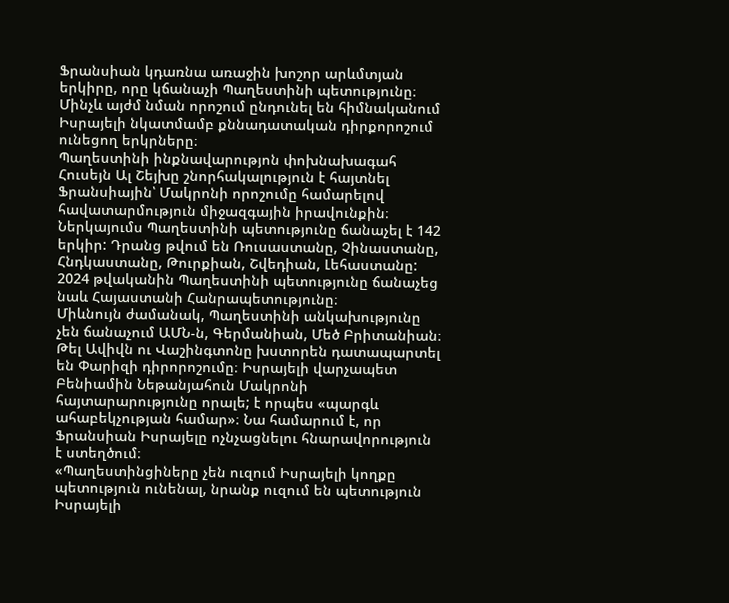Ֆրանսիան կդառնա առաջին խոշոր արևմտյան երկիրը, որը կճանաչի Պաղեստինի պետությունը։ Մինչև այժմ նման որոշում ընդունել են հիմնականում Իսրայելի նկատմամբ քննադատական դիրքորոշում ունեցող երկրները։
Պաղեստինի ինքնավարությոն փոխնախագահ Հուսեյն Ալ Շեյխը շնորհակալություն է հայտնել Ֆրանսիային՝ Մակրոնի որոշումը համարելով հավատարմություն միջազգային իրավունքին։
Ներկայումս Պաղեստինի պետությունը ճանաչել է 142 երկիր: Դրանց թվում են Ռուսաստանը, Չինաստանը, Հնդկաստանը, Թուրքիան, Շվեդիան, Լեհաստանը: 2024 թվականին Պաղեստինի պետությունը ճանաչեց նաև Հայաստանի Հանրապետությունը։
Միևնույն ժամանակ, Պաղեստինի անկախությունը չեն ճանաչում ԱՄՆ-ն, Գերմանիան, Մեծ Բրիտանիան։
Թել Ավիվն ու Վաշինգտոնը խստորեն դատապարտել են Փարիզի դիրորոշումը։ Իսրայելի վարչապետ Բենիամին Նեթանյահուն Մակրոնի հայտարարությունը որալե; է որպես «պարգև ահաբեկչության համար»։ Նա համարում է, որ Ֆրանսիան Իսրայելը ոչնչացնելու հնարավորություն է ստեղծում։
«Պաղեստինցիները չեն ուզում Իսրայելի կողքը պետություն ունենալ, նրանք ուզում են պետություն Իսրայելի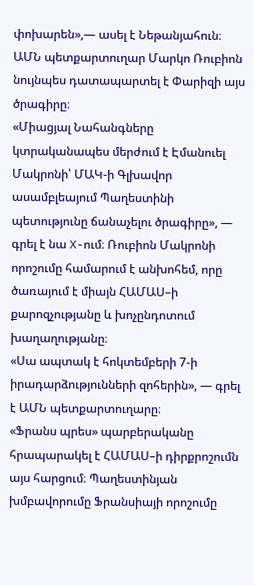փոխարեն»,— ասել է Նեթանյահուն։
ԱՄՆ պետքարտուղար Մարկո Ռուբիոն նույնպես դատապարտել է Փարիզի այս ծրագիրը։
«Միացյալ Նահանգները կտրականապես մերժում է Էմանուել Մակրոնի՝ ՄԱԿ-ի Գլխավոր ասամբլեայում Պաղեստինի պետությունը ճանաչելու ծրագիրը», — գրել է նա X-ում։ Ռուբիոն Մակրոնի որոշումը համարում է անխոհեմ, որը ծառայում է միայն ՀԱՄԱՍ–ի քարոզչությանը և խոչընդոտում խաղաղությանը։
«Սա ապտակ է հոկտեմբերի 7-ի իրադարձությունների զոհերին», — գրել է ԱՄՆ պետքարտուղարը։
«Ֆրանս պրես» պարբերականը հրապարակել է ՀԱՄԱՍ–ի դիրքրոշումն այս հարցում։ Պաղեստինյան խմբավորումը Ֆրանսիայի որոշումը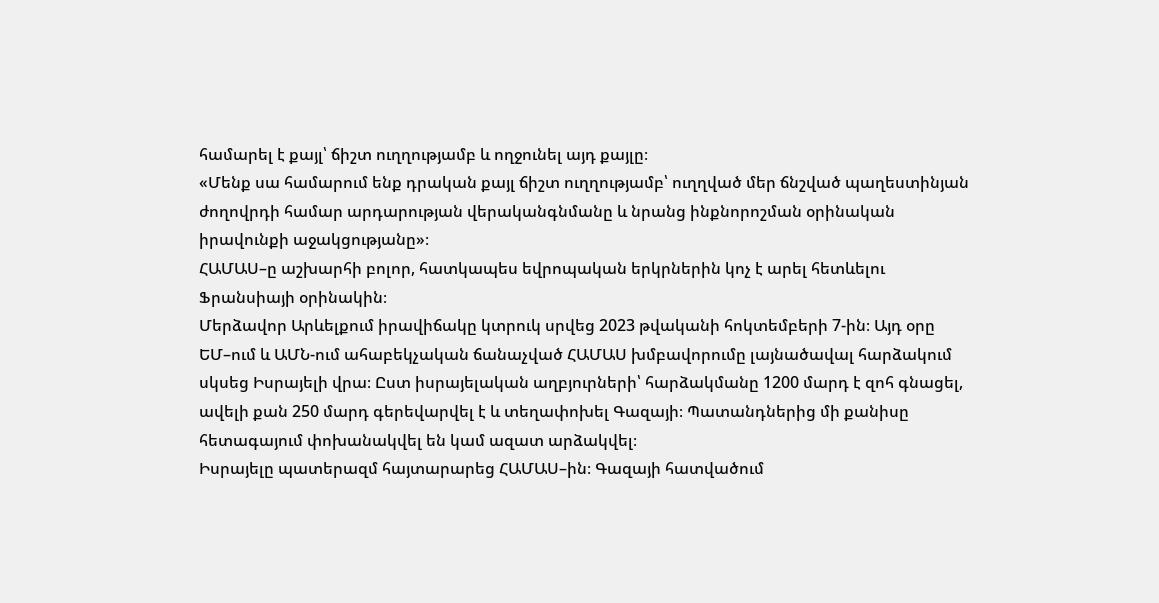համարել է քայլ՝ ճիշտ ուղղությամբ և ողջունել այդ քայլը։
«Մենք սա համարում ենք դրական քայլ ճիշտ ուղղությամբ՝ ուղղված մեր ճնշված պաղեստինյան ժողովրդի համար արդարության վերականգնմանը և նրանց ինքնորոշման օրինական իրավունքի աջակցությանը»։
ՀԱՄԱՍ–ը աշխարհի բոլոր, հատկապես եվրոպական երկրներին կոչ է արել հետևելու Ֆրանսիայի օրինակին։
Մերձավոր Արևելքում իրավիճակը կտրուկ սրվեց 2023 թվականի հոկտեմբերի 7-ին։ Այդ օրը ԵՄ–ում և ԱՄՆ-ում ահաբեկչական ճանաչված ՀԱՄԱՍ խմբավորումը լայնածավալ հարձակում սկսեց Իսրայելի վրա։ Ըստ իսրայելական աղբյուրների՝ հարձակմանը 1200 մարդ է զոհ գնացել, ավելի քան 250 մարդ գերեվարվել է և տեղափոխել Գազայի։ Պատանդներից մի քանիսը հետագայում փոխանակվել են կամ ազատ արձակվել։
Իսրայելը պատերազմ հայտարարեց ՀԱՄԱՍ–ին։ Գազայի հատվածում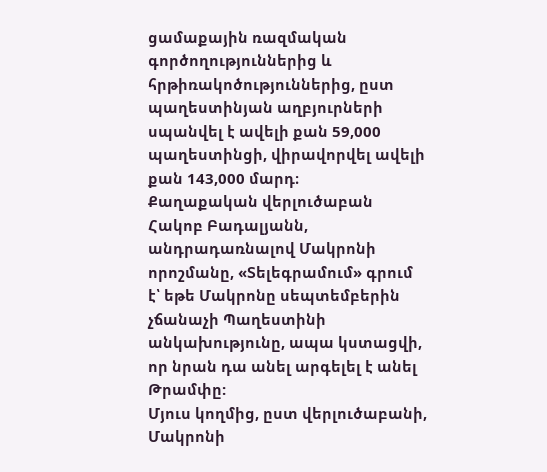ցամաքային ռազմական գործողություններից և հրթիռակոծություններից, ըստ պաղեստինյան աղբյուրների սպանվել է ավելի քան 59,000 պաղեստինցի, վիրավորվել ավելի քան 143,000 մարդ։
Քաղաքական վերլուծաբան Հակոբ Բադալյանն, անդրադառնալով Մակրոնի որոշմանը, «Տելեգրամում» գրում է՝ եթե Մակրոնը սեպտեմբերին չճանաչի Պաղեստինի անկախությունը, ապա կստացվի, որ նրան դա անել արգելել է անել Թրամփը:
Մյուս կողմից, ըստ վերլուծաբանի, Մակրոնի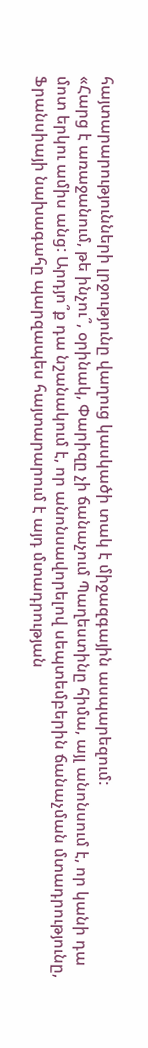հայտարարությունների լրջությունը վաղուց կասկածի տակ է միջազգային ասպարեզում:
«Հարց է առաջանում, թե ինչու՞, օրինակ, Փարիզը չի ճանաչում Պաղեստինը հիմա, այլ անոնսում է, որ կանի դա մոտ երկու ամիս անց: Արդյո՞ք դա նշանակում է, որ անոնսավորելով սեպտեմբերին ճանաչման մտադրությունը, Ֆրանսիայի նախագահը պարզապես հայտարարում է այդ մտադրության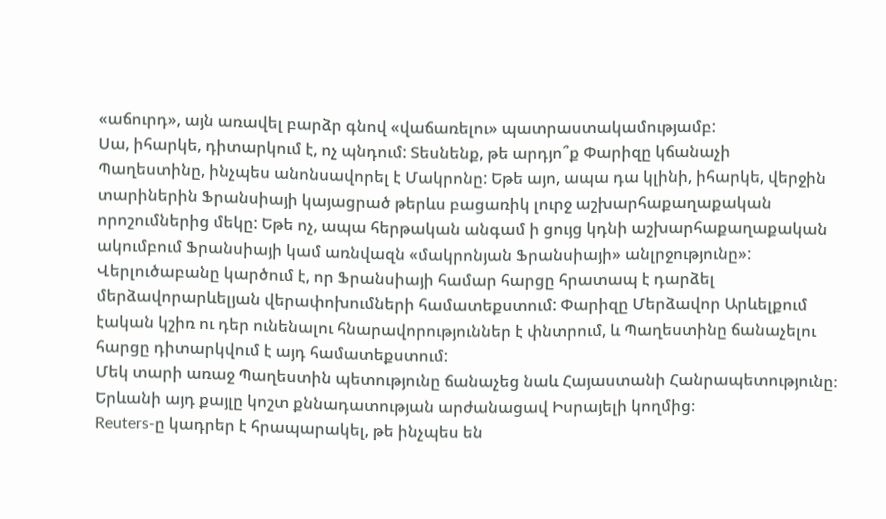«աճուրդ», այն առավել բարձր գնով «վաճառելու» պատրաստակամությամբ:
Սա, իհարկե, դիտարկում է, ոչ պնդում: Տեսնենք, թե արդյո՞ք Փարիզը կճանաչի Պաղեստինը, ինչպես անոնսավորել է Մակրոնը: Եթե այո, ապա դա կլինի, իհարկե, վերջին տարիներին Ֆրանսիայի կայացրած թերևս բացառիկ լուրջ աշխարհաքաղաքական որոշումներից մեկը: Եթե ոչ, ապա հերթական անգամ ի ցույց կդնի աշխարհաքաղաքական ակումբում Ֆրանսիայի կամ առնվազն «մակրոնյան Ֆրանսիայի» անլրջությունը»:
Վերլուծաբանը կարծում է, որ Ֆրանսիայի համար հարցը հրատապ է դարձել մերձավորարևելյան վերափոխումների համատեքստում: Փարիզը Մերձավոր Արևելքում էական կշիռ ու դեր ունենալու հնարավորություններ է փնտրում, և Պաղեստինը ճանաչելու հարցը դիտարկվում է այդ համատեքստում:
Մեկ տարի առաջ Պաղեստին պետությունը ճանաչեց նաև Հայաստանի Հանրապետությունը։ Երևանի այդ քայլը կոշտ քննադատության արժանացավ Իսրայելի կողմից։
Reuters-ը կադրեր է հրապարակել, թե ինչպես են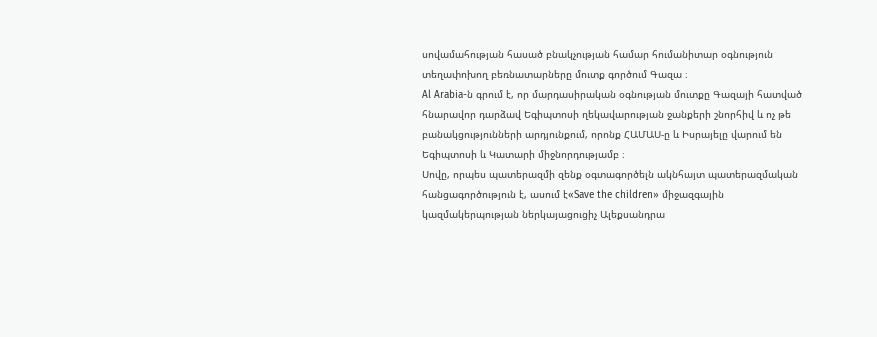սովամահության հասած բնակչության համար հումանիտար օգնություն տեղափոխող բեռնատարները մուտք գործում Գազա ։
Al Arabia-ն գրում է, որ մարդասիրական օգնության մուտքը Գազայի հատված հնարավոր դարձավ Եգիպտոսի ղեկավարության ջանքերի շնորհիվ և ոչ թե բանակցությունների արդյունքում, որոնք ՀԱՄԱՍ-ը և Իսրայելը վարում են Եգիպտոսի և Կատարի միջնորդությամբ ։
Սովը, որպես պատերազմի զենք օգտագործելն ակնհայտ պատերազմական հանցագործություն է, ասում է«Save the children» միջազգային կազմակերպության ներկայացուցիչ Ալեքսանդրա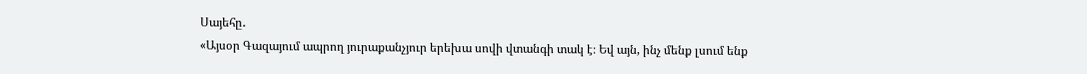Սայեհը․
«Այսօր Գազայում ապրող յուրաքանչյուր երեխա սովի վտանգի տակ է։ Եվ այն, ինչ մենք լսում ենք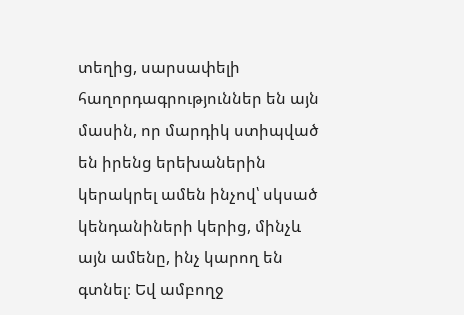տեղից, սարսափելի հաղորդագրություններ են այն մասին, որ մարդիկ ստիպված են իրենց երեխաներին կերակրել ամեն ինչով՝ սկսած կենդանիների կերից, մինչև այն ամենը, ինչ կարող են գտնել։ Եվ ամբողջ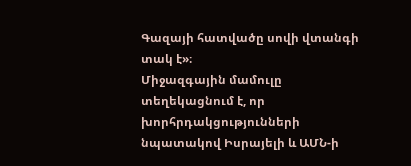Գազայի հատվածը սովի վտանգի տակ է»։
Միջազգային մամուլը տեղեկացնում է, որ խորհրդակցությունների նպատակով Իսրայելի և ԱՄՆ-ի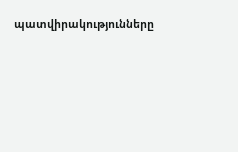պատվիրակությունները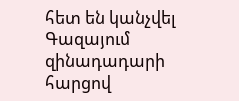հետ են կանչվել Գազայում զինադադարի հարցով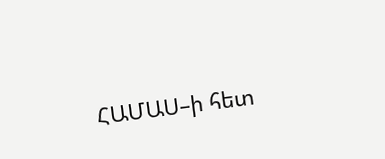ՀԱՄԱՍ–ի հետ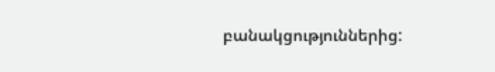բանակցություններից: